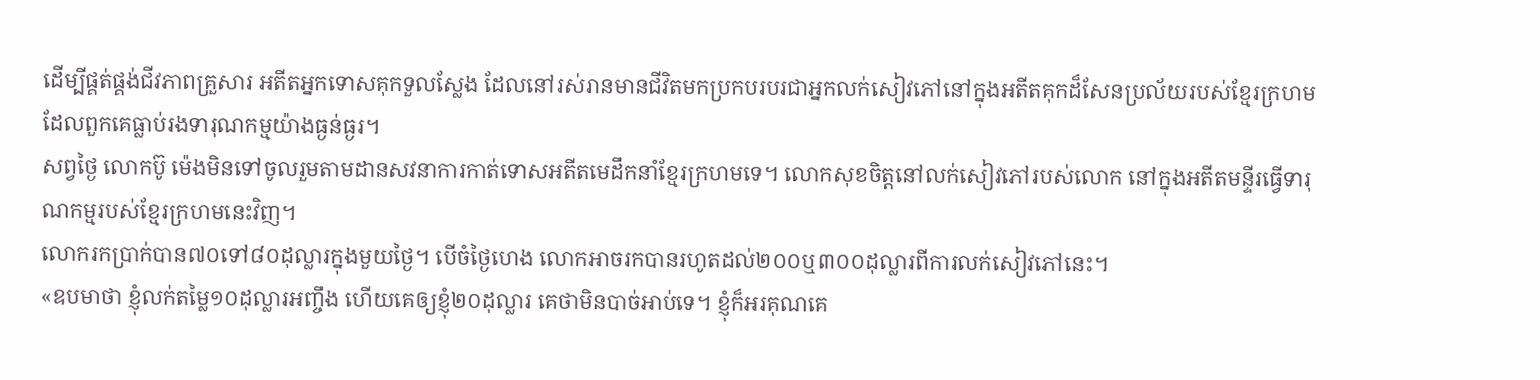ដើម្បីផ្គត់ផ្គង់ជីវភាពគ្រួសារ អតីតអ្នកទោសគុកទួលស្លែង ដែលនៅរស់រានមានជីវិតមកប្រកបរបរជាអ្នកលក់សៀវភៅនៅក្នុងអតីតគុកដ៏សែនប្រល័យរបស់ខ្មែរក្រហមដែលពួកគេធ្លាប់រងទារុណកម្មយ៉ាងធ្ងន់ធ្ងរ។
សព្វថ្ងៃ លោកប៊ូ ម៉េងមិនទៅចូលរួមតាមដានសវនាការកាត់ទោសអតីតមេដឹកនាំខ្មែរក្រហមទេ។ លោកសុខចិត្តនៅលក់សៀវភៅរបស់លោក នៅក្នុងអតីតមន្ទីរធ្វើទារុណកម្មរបស់ខ្មែរក្រហមនេះវិញ។
លោករកប្រាក់បាន៧០ទៅ៨០ដុល្លារក្នុងមួយថ្ងៃ។ បើចំថ្ងៃហេង លោកអាចរកបានរហូតដល់២០០ឬ៣០០ដុល្លារពីការលក់សៀវភៅនេះ។
«ឧបមាថា ខ្ញុំលក់តម្លៃ១០ដុល្លារអញ្ចឹង ហើយគេឲ្យខ្ញុំ២០ដុល្លារ គេថាមិនបាច់អាប់ទេ។ ខ្ញុំក៏អរគុណគេ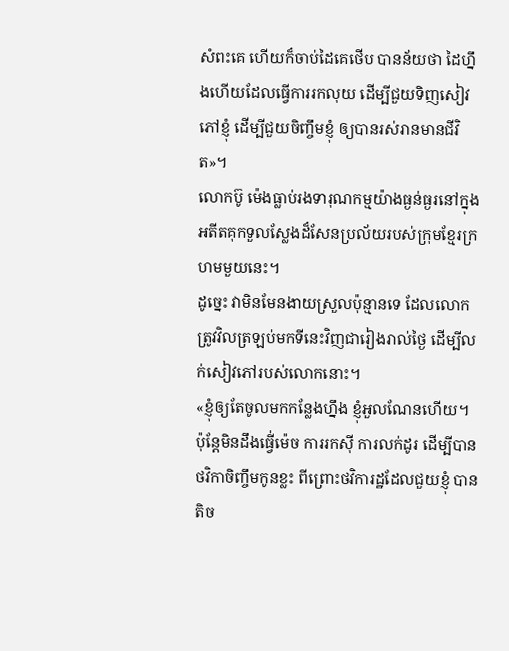សំពះគេ ហើយក៏ចាប់ដៃគេថើប បានន័យថា ដៃហ្នឹងហើយដែលធ្វើការរកលុយ ដើម្បីជួយទិញសៀវភៅខ្ញុំ ដើម្បីជួយចិញ្ចឹមខ្ញុំ ឲ្យបានរស់រានមានជីវិត»។
លោកប៊ូ ម៉េងធ្លាប់រងទារុណកម្មយ៉ាងធ្ងន់ធ្ងរនៅក្នុងអតីតគុកទួលស្លែងដ៏សែនប្រល័យរបស់ក្រុមខ្មែរក្រហមមួយនេះ។
ដូច្នេះ វាមិនមែនងាយស្រួលប៉ុន្មានទេ ដែលលោកត្រូវវិលត្រឡប់មកទីនេះវិញជារៀងរាល់ថ្ងៃ ដើម្បីលក់សៀវភៅរបស់លោកនោះ។
«ខ្ញុំឲ្យតែចូលមកកន្លែងហ្នឹង ខ្ញុំអួលណែនហើយ។ ប៉ុន្តែមិនដឹងធ្វើ់ម៉េច ការរកស៊ី ការលក់ដូរ ដើម្បីបានថវិកាចិញ្ចឹមកូនខ្លះ ពីព្រោះថវិការដ្ឋដែលជួយខ្ញុំ បានតិច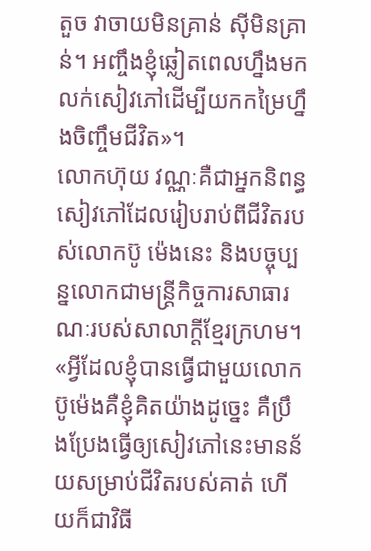តួច វាចាយមិនគ្រាន់ ស៊ីមិនគ្រាន់។ អញ្ចឹងខ្ញុំឆ្លៀតពេលហ្នឹងមកលក់សៀវភៅដើម្បីយកកម្រៃហ្នឹងចិញ្ចឹមជីវិត»។
លោកហ៊ុយ វណ្ណៈគឺជាអ្នកនិពន្ធសៀវភៅដែលរៀបរាប់ពីជីវិតរបស់លោកប៊ូ ម៉េងនេះ និងបច្ចុប្បន្នលោកជាមន្ត្រីកិច្ចការសាធារណៈរបស់សាលាក្តីខ្មែរក្រហម។
«អ្វីដែលខ្ញុំបានធ្វើជាមួយលោកប៊ូម៉េងគឺខ្ញុំគិតយ៉ាងដូច្នេះ គឺប្រឹងប្រែងធ្វើឲ្យសៀវភៅនេះមានន័យសម្រាប់ជីវិតរបស់គាត់ ហើយក៏ជាវិធី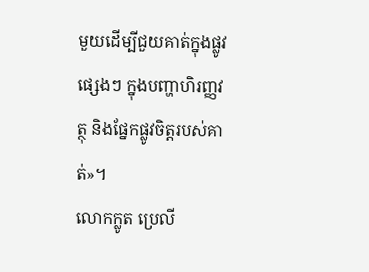មួយដើម្បីជួយគាត់ក្នុងផ្លូវផ្សេងៗ ក្នុងបញ្ហាហិរញ្ញវត្ថុ និងផ្នែកផ្លូវចិត្តរបស់គាត់»។
លោកក្លូត ប្រេលី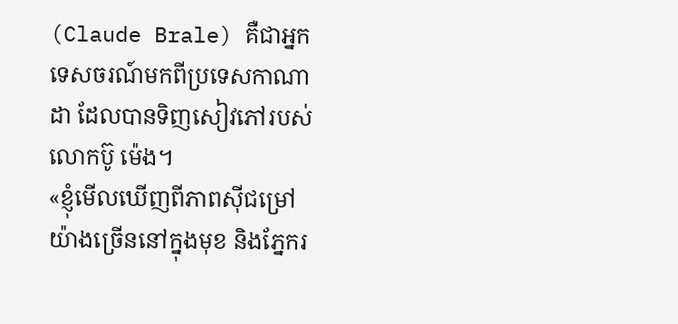(Claude Brale) គឺជាអ្នកទេសចរណ៍មកពីប្រទេសកាណាដា ដែលបានទិញសៀវភៅរបស់លោកប៊ូ ម៉េង។
«ខ្ញុំមើលឃើញពីភាពស៊ីជម្រៅយ៉ាងច្រើននៅក្នុងមុខ និងភ្នែករ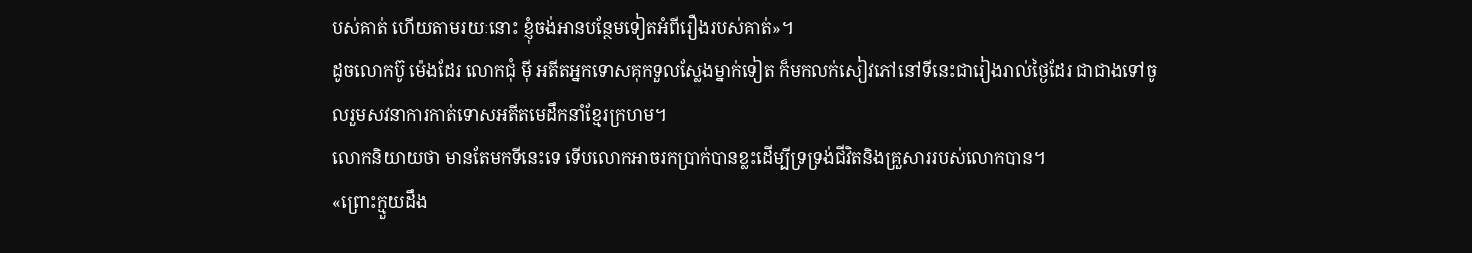បស់គាត់ ហើយតាមរយៈនោះ ខ្ញុំចង់អានបន្ថែមទៀតអំពីរឿងរបស់គាត់»។
ដូចលោកប៊ូ ម៉េងដែរ លោកជុំ ម៉ី អតីតអ្នកទោសគុកទួលស្លែងម្នាក់ទៀត ក៏មកលក់សៀវភៅនៅទីនេះជារៀងរាល់ថ្ងៃដែរ ជាជាងទៅចូលរួមសវនាការកាត់ទោសអតីតមេដឹកនាំខ្មែរក្រហម។
លោកនិយាយថា មានតែមកទីនេះទេ ទើបលោកអាចរកប្រាក់បានខ្លះដើម្បីទ្រទ្រង់ជីវិតនិងគ្រួសាររបស់លោកបាន។
«ព្រោះក្មួយដឹង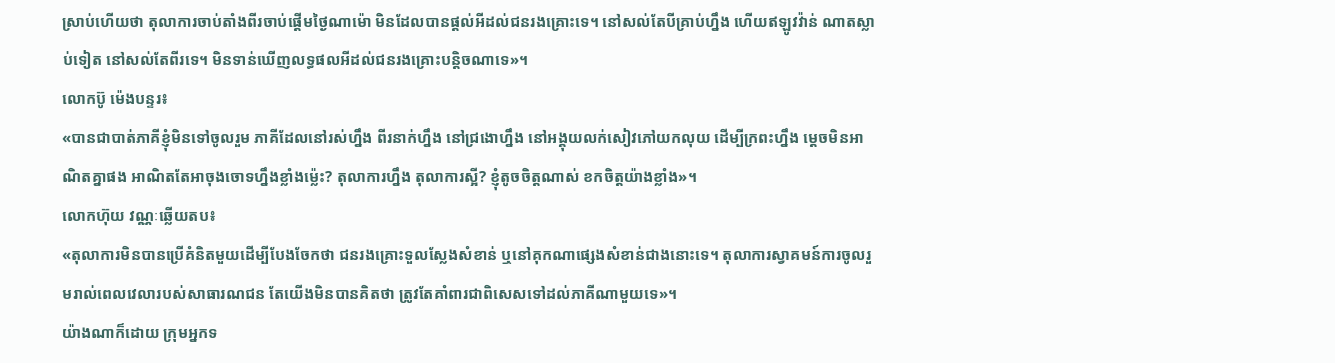ស្រាប់ហើយថា តុលាការចាប់តាំងពីរចាប់ផ្តើមថ្ងៃណាម៉ោ មិនដែលបានផ្តល់អីដល់ជនរងគ្រោះទេ។ នៅសល់តែបីគ្រាប់ហ្នឹង ហើយឥឡូវវ៉ាន់ ណាតស្លាប់ទៀត នៅសល់តែពីរទេ។ មិនទាន់ឃើញលទ្ធផលអីដល់ជនរងគ្រោះបន្តិចណាទេ»។
លោកប៊ូ ម៉េងបន្ទរ៖
«បានជាបាត់ភាគីខ្ញុំមិនទៅចូលរួម ភាគីដែលនៅរស់ហ្នឹង ពីរនាក់ហ្នឹង នៅជ្រងោហ្នឹង នៅអង្គុយលក់សៀវភៅយកលុយ ដើម្បីក្រពះហ្នឹង ម្តេចមិនអាណិតគ្នាផង អាណិតតែអាចុងចោទហ្នឹងខ្លាំងម្ល៉េះ? តុលាការហ្នឹង តុលាការស្អី? ខ្ញុំតូចចិត្តណាស់ ខកចិត្តយ៉ាងខ្លាំង»។
លោកហ៊ុយ វណ្ណៈឆ្លើយតប៖
«តុលាការមិនបានប្រើគំនិតមួយដើម្បីបែងចែកថា ជនរងគ្រោះទួលស្លែងសំខាន់ ឬនៅគុកណាផ្សេងសំខាន់ជាងនោះទេ។ តុលាការស្វាគមន៍ការចូលរួមរាល់ពេលវេលារបស់សាធារណជន តែយើងមិនបានគិតថា ត្រូវតែគាំពារជាពិសេសទៅដល់ភាគីណាមួយទេ»។
យ៉ាងណាក៏ដោយ ក្រុមអ្នកទ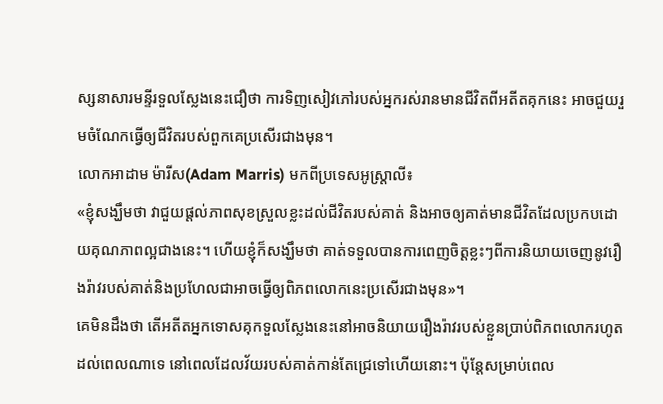ស្សនាសារមន្ទីរទួលស្លែងនេះជឿថា ការទិញសៀវភៅរបស់អ្នករស់រានមានជីវិតពីអតីតគុកនេះ អាចជួយរួមចំណែកធ្វើឲ្យជីវិតរបស់ពួកគេប្រសើរជាងមុន។
លោកអាដាម ម៉ារីស(Adam Marris) មកពីប្រទេសអូស្ត្រាលី៖
«ខ្ញុំសង្ឃឹមថា វាជួយផ្តល់ភាពសុខស្រួលខ្លះដល់ជីវិតរបស់គាត់ និងអាចឲ្យគាត់មានជីវិតដែលប្រកបដោយគុណភាពល្អជាងនេះ។ ហើយខ្ញុំក៏សង្ឃឹមថា គាត់ទទួលបានការពេញចិត្តខ្លះៗពីការនិយាយចេញនូវរឿងរ៉ាវរបស់គាត់និងប្រហែលជាអាចធ្វើឲ្យពិភពលោកនេះប្រសើរជាងមុន»។
គេមិនដឹងថា តើអតីតអ្នកទោសគុកទួលស្លែងនេះនៅអាចនិយាយរឿងរ៉ាវរបស់ខ្លួនប្រាប់ពិភពលោករហូតដល់ពេលណាទេ នៅពេលដែលវ័យរបស់គាត់កាន់តែជ្រេទៅហើយនោះ។ ប៉ុន្តែសម្រាប់ពេល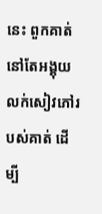នេះ ពួកគាត់នៅតែអង្គុយលក់សៀវភៅរបស់គាត់ ដើម្បី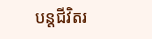បន្តជីវិតរ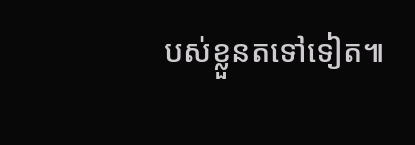បស់ខ្លួនតទៅទៀត៕